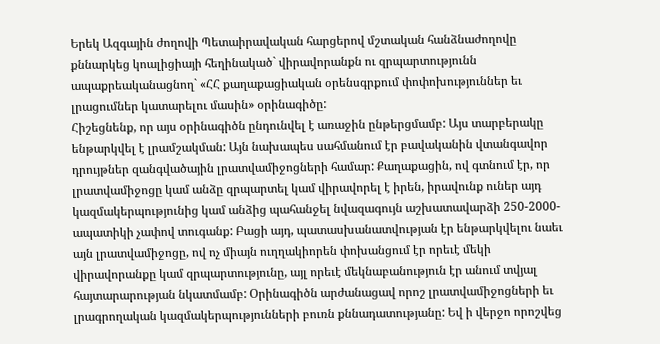Երեկ Ազգային ժողովի Պետաիրավական հարցերով մշտական հանձնաժողովը քննարկեց կոալիցիայի հեղինակած` վիրավորանքն ու զրպարտությունն ապաքրեականացնող` «ՀՀ քաղաքացիական օրենսգրքում փոփոխություններ եւ լրացումներ կատարելու մասին» օրինագիծը:
Հիշեցնենք, որ այս օրինագիծն ընդունվել է առաջին ընթերցմամբ: Այս տարբերակը ենթարկվել է լրամշակման: Այն նախապես սահմանում էր բավականին վտանգավոր դրույթներ զանգվածային լրատվամիջոցների համար: Քաղաքացին, ով գտնում էր, որ լրատվամիջոցը կամ անձը զրպարտել կամ վիրավորել է իրեն, իրավունք ուներ այդ կազմակերպությունից կամ անձից պահանջել նվազագույն աշխատավարձի 250-2000-ապատիկի չափով տուգանք: Բացի այդ, պատասխանատվության էր ենթարկվելու նաեւ այն լրատվամիջոցը, ով ոչ միայն ուղղակիորեն փոխանցում էր որեւէ մեկի վիրավորանքը կամ զրպարտությունը, այլ որեւէ մեկնաբանություն էր անում տվյալ հայտարարության նկատմամբ: Օրինագիծն արժանացավ որոշ լրատվամիջոցների եւ լրագրողական կազմակերպությունների բուռն քննադատությանը: Եվ ի վերջո որոշվեց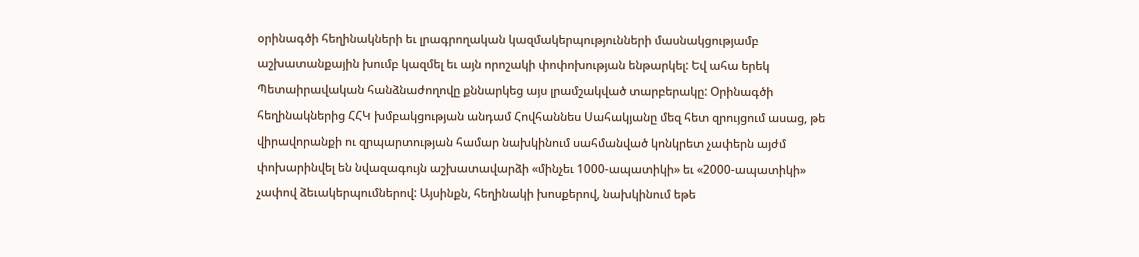օրինագծի հեղինակների եւ լրագրողական կազմակերպությունների մասնակցությամբ աշխատանքային խումբ կազմել եւ այն որոշակի փոփոխության ենթարկել: Եվ ահա երեկ Պետաիրավական հանձնաժողովը քննարկեց այս լրամշակված տարբերակը: Օրինագծի հեղինակներից ՀՀԿ խմբակցության անդամ Հովհաննես Սահակյանը մեզ հետ զրույցում ասաց, թե վիրավորանքի ու զրպարտության համար նախկինում սահմանված կոնկրետ չափերն այժմ փոխարինվել են նվազագույն աշխատավարձի «մինչեւ 1000-ապատիկի» եւ «2000-ապատիկի» չափով ձեւակերպումներով: Այսինքն, հեղինակի խոսքերով, նախկինում եթե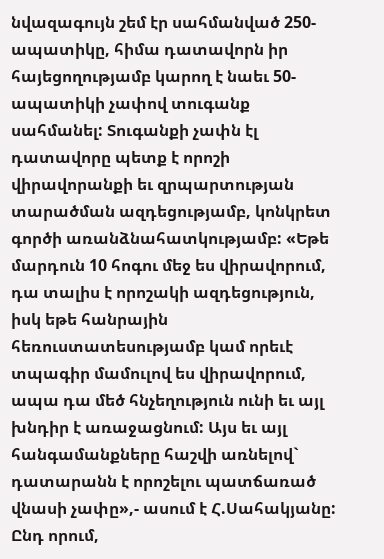նվազագույն շեմ էր սահմանված 250-ապատիկը, հիմա դատավորն իր հայեցողությամբ կարող է նաեւ 50-ապատիկի չափով տուգանք սահմանել: Տուգանքի չափն էլ դատավորը պետք է որոշի վիրավորանքի եւ զրպարտության տարածման ազդեցությամբ, կոնկրետ գործի առանձնահատկությամբ: «Եթե մարդուն 10 հոգու մեջ ես վիրավորում, դա տալիս է որոշակի ազդեցություն, իսկ եթե հանրային հեռուստատեսությամբ կամ որեւէ տպագիր մամուլով ես վիրավորում, ապա դա մեծ հնչեղություն ունի եւ այլ խնդիր է առաջացնում: Այս եւ այլ հանգամանքները հաշվի առնելով` դատարանն է որոշելու պատճառած վնասի չափը»,- ասում է Հ.Սահակյանը:
Ընդ որում,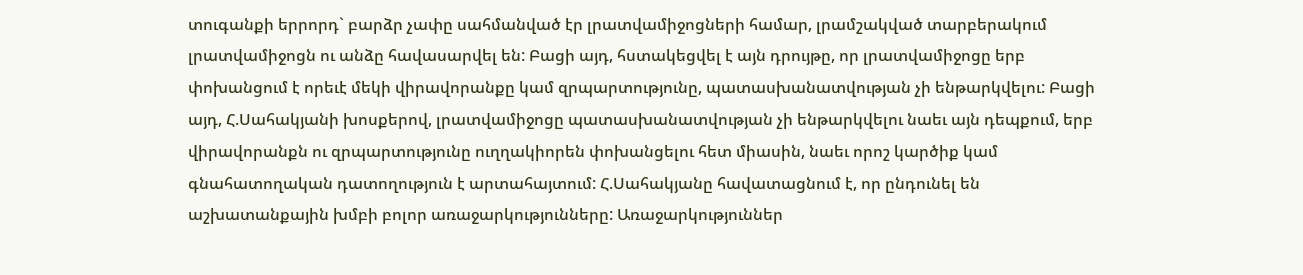տուգանքի երրորդ` բարձր չափը սահմանված էր լրատվամիջոցների համար, լրամշակված տարբերակում լրատվամիջոցն ու անձը հավասարվել են: Բացի այդ, հստակեցվել է այն դրույթը, որ լրատվամիջոցը երբ փոխանցում է որեւէ մեկի վիրավորանքը կամ զրպարտությունը, պատասխանատվության չի ենթարկվելու: Բացի այդ, Հ.Սահակյանի խոսքերով, լրատվամիջոցը պատասխանատվության չի ենթարկվելու նաեւ այն դեպքում, երբ վիրավորանքն ու զրպարտությունը ուղղակիորեն փոխանցելու հետ միասին, նաեւ որոշ կարծիք կամ գնահատողական դատողություն է արտահայտում: Հ.Սահակյանը հավատացնում է, որ ընդունել են աշխատանքային խմբի բոլոր առաջարկությունները: Առաջարկություններ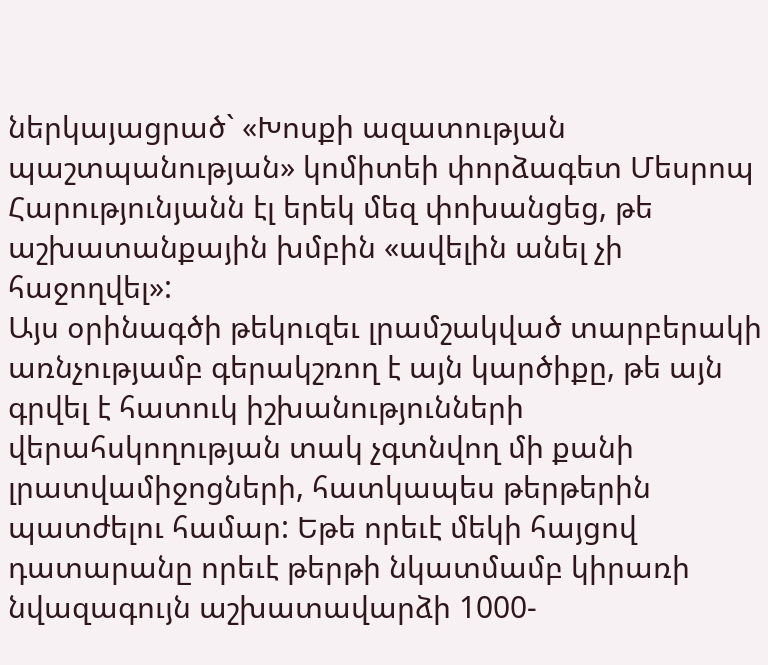ներկայացրած` «Խոսքի ազատության պաշտպանության» կոմիտեի փորձագետ Մեսրոպ Հարությունյանն էլ երեկ մեզ փոխանցեց, թե աշխատանքային խմբին «ավելին անել չի հաջողվել»:
Այս օրինագծի թեկուզեւ լրամշակված տարբերակի առնչությամբ գերակշռող է այն կարծիքը, թե այն գրվել է հատուկ իշխանությունների վերահսկողության տակ չգտնվող մի քանի լրատվամիջոցների, հատկապես թերթերին պատժելու համար: Եթե որեւէ մեկի հայցով դատարանը որեւէ թերթի նկատմամբ կիրառի նվազագույն աշխատավարձի 1000-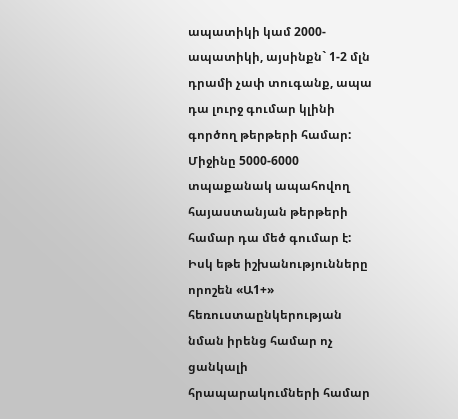ապատիկի կամ 2000-ապատիկի, այսինքն` 1-2 մլն դրամի չափ տուգանք, ապա դա լուրջ գումար կլինի գործող թերթերի համար: Միջինը 5000-6000 տպաքանակ ապահովող հայաստանյան թերթերի համար դա մեծ գումար է: Իսկ եթե իշխանությունները որոշեն «Ա1+» հեռուստաընկերության նման իրենց համար ոչ ցանկալի հրապարակումների համար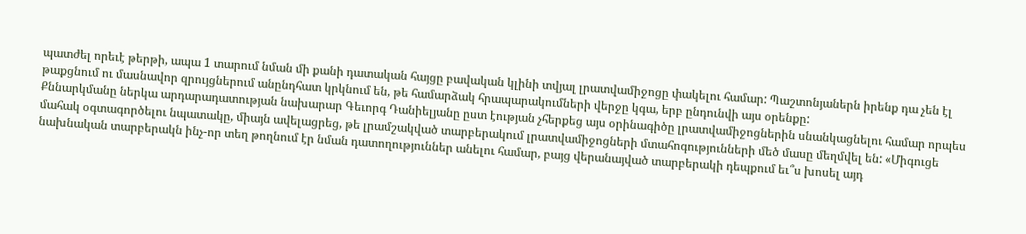պատժել որեւէ թերթի, ապա 1 տարում նման մի քանի դատական հայցը բավական կլինի տվյալ լրատվամիջոցը փակելու համար: Պաշտոնյաներն իրենք դա չեն էլ թաքցնում ու մասնավոր զրույցներում անընդհատ կրկնում են, թե համարձակ հրապարակումների վերջը կգա, երբ ընդունվի այս օրենքը:
Քննարկմանը ներկա արդարադատության նախարար Գեւորգ Դանիելյանը ըստ էության չհերքեց այս օրինագիծը լրատվամիջոցներին սնանկացնելու համար որպես մահակ օգտագործելու նպատակը, միայն ավելացրեց, թե լրամշակված տարբերակում լրատվամիջոցների մտահոգությունների մեծ մասը մեղմվել են: «Միգուցե նախնական տարբերակն ինչ-որ տեղ թողնում էր նման դատողություններ անելու համար, բայց վերանայված տարբերակի դեպքում եւ՞ս խոսել այդ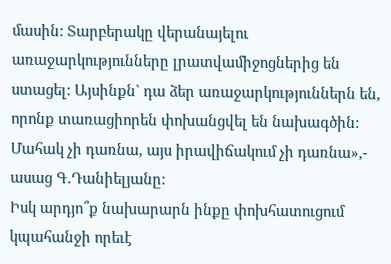մասին: Տարբերակը վերանայելու առաջարկությունները լրատվամիջոցներից են ստացել: Այսինքն` դա ձեր առաջարկություններն են, որոնք տառացիորեն փոխանցվել են նախագծին: Մահակ չի դառնա, այս իրավիճակում չի դառնա»,- ասաց Գ.Դանիելյանը:
Իսկ արդյո՞ք նախարարն ինքը փոխհատուցում կպահանջի որեւէ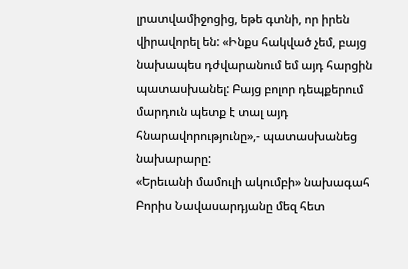լրատվամիջոցից, եթե գտնի, որ իրեն վիրավորել են: «Ինքս հակված չեմ, բայց նախապես դժվարանում եմ այդ հարցին պատասխանել: Բայց բոլոր դեպքերում մարդուն պետք է տալ այդ հնարավորությունը»,- պատասխանեց նախարարը:
«Երեւանի մամուլի ակումբի» նախագահ Բորիս Նավասարդյանը մեզ հետ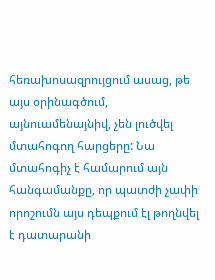հեռախոսազրույցում ասաց, թե այս օրինագծում, այնուամենայնիվ, չեն լուծվել մտահոգող հարցերը: Նա մտահոգիչ է համարում այն հանգամանքը, որ պատժի չափի որոշումն այս դեպքում էլ թողնվել է դատարանի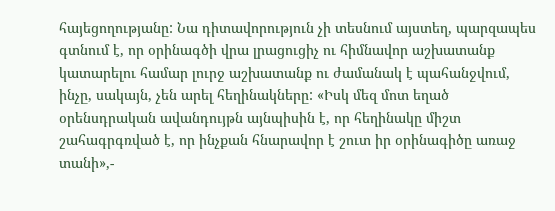հայեցողությանը: Նա դիտավորություն չի տեսնում այստեղ, պարզապես գտնում է, որ օրինագծի վրա լրացուցիչ ու հիմնավոր աշխատանք կատարելու համար լուրջ աշխատանք ու ժամանակ է պահանջվում, ինչը, սակայն, չեն արել հեղինակները: «Իսկ մեզ մոտ եղած օրենսդրական ավանդույթն այնպիսին է, որ հեղինակը միշտ շահագրգռված է, որ ինչքան հնարավոր է շուտ իր օրինագիծը առաջ տանի»,-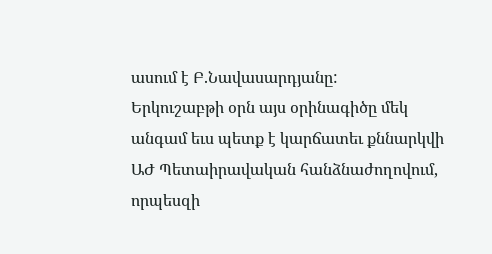ասում է Բ.Նավասարդյանը:
Երկուշաբթի օրն այս օրինագիծը մեկ անգամ եւս պետք է կարճատեւ քննարկվի ԱԺ Պետաիրավական հանձնաժողովում, որպեսզի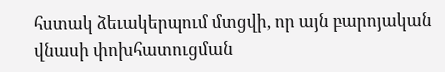հստակ ձեւակերպում մտցվի, որ այն բարոյական վնասի փոխհատուցման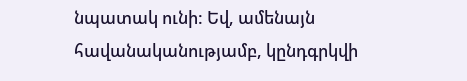նպատակ ունի: Եվ, ամենայն հավանականությամբ, կընդգրկվի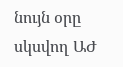նույն օրը սկսվող ԱԺ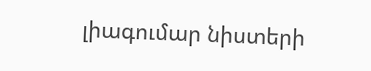լիագումար նիստերի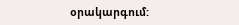օրակարգում: